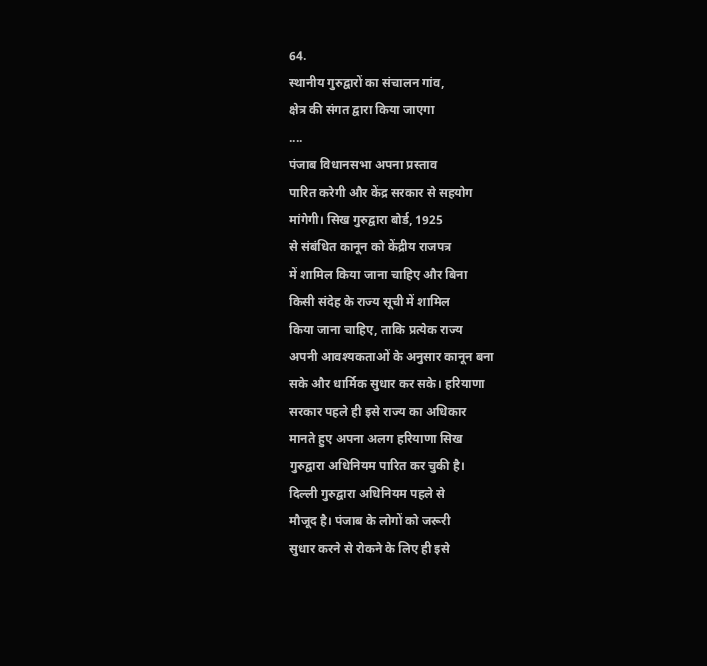64.
स्थानीय गुरुद्वारों का संचालन गांव,
क्षेत्र की संगत द्वारा किया जाएगा
....
पंजाब विधानसभा अपना प्रस्ताव
पारित करेगी और केंद्र सरकार से सहयोग
मांगेगी। सिख गुरुद्वारा बोर्ड, 1925
से संबंधित कानून को केंद्रीय राजपत्र
में शामिल किया जाना चाहिए और बिना
किसी संदेह के राज्य सूची में शामिल
किया जाना चाहिए, ताकि प्रत्येक राज्य
अपनी आवश्यकताओं के अनुसार कानून बना
सके और धार्मिक सुधार कर सके। हरियाणा
सरकार पहले ही इसे राज्य का अधिकार
मानते हुए अपना अलग हरियाणा सिख
गुरुद्वारा अधिनियम पारित कर चुकी है।
दिल्ली गुरुद्वारा अधिनियम पहले से
मौजूद है। पंजाब के लोगों को जरूरी
सुधार करने से रोकने के लिए ही इसे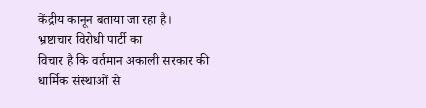केंद्रीय कानून बताया जा रहा है।
भ्रष्टाचार विरोधी पार्टी का
विचार है कि वर्तमान अकाली सरकार की
धार्मिक संस्थाओं से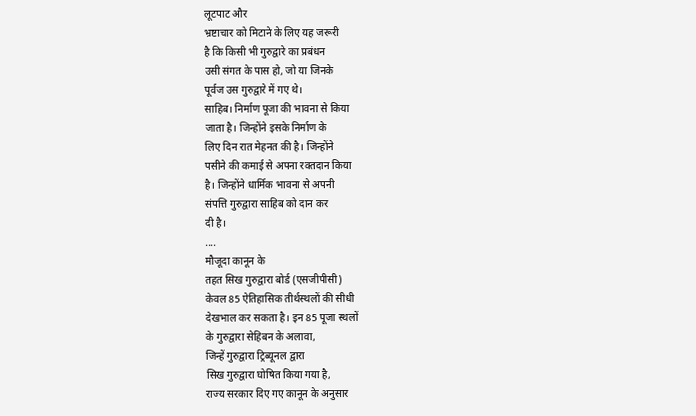लूटपाट और
भ्रष्टाचार को मिटाने के लिए यह जरूरी
है कि किसी भी गुरुद्वारे का प्रबंधन
उसी संगत के पास हो, जो या जिनके
पूर्वज उस गुरुद्वारे में गए थे।
साहिब। निर्माण पूजा की भावना से किया
जाता है। जिन्होंने इसके निर्माण के
लिए दिन रात मेहनत की है। जिन्होंने
पसीने की कमाई से अपना रक्तदान किया
है। जिन्होंने धार्मिक भावना से अपनी
संपत्ति गुरुद्वारा साहिब को दान कर
दी है।
....
मौजूदा कानून के
तहत सिख गुरुद्वारा बोर्ड (एसजीपीसी)
केवल 85 ऐतिहासिक तीर्थस्थलों की सीधी
देखभाल कर सकता है। इन 85 पूजा स्थलों
के गुरुद्वारा सेहिबन के अलावा,
जिन्हें गुरुद्वारा ट्रिब्यूनल द्वारा
सिख गुरुद्वारा घोषित किया गया है,
राज्य सरकार दिए गए कानून के अनुसार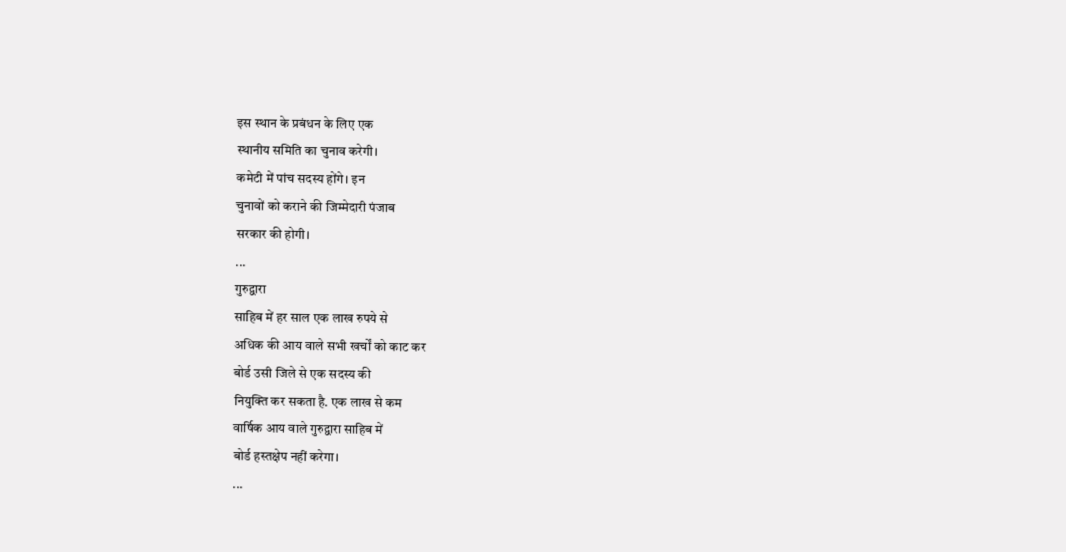इस स्थान के प्रबंधन के लिए एक
स्थानीय समिति का चुनाव करेगी।
कमेटी में पांच सदस्य होंगे। इन
चुनावों को कराने की जिम्मेदारी पंजाब
सरकार की होगी।
...
गुरुद्वारा
साहिब में हर साल एक लाख रुपये से
अधिक की आय वाले सभी खर्चों को काट कर
बोर्ड उसी जिले से एक सदस्य की
नियुक्ति कर सकता है. एक लाख से कम
वार्षिक आय वाले गुरुद्वारा साहिब में
बोर्ड हस्तक्षेप नहीं करेगा।
...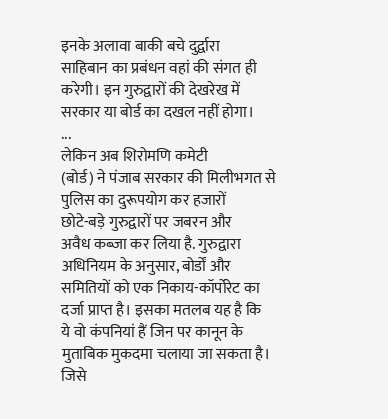इनके अलावा बाकी बचे दुर्द्वारा
साहिबान का प्रबंधन वहां की संगत ही
करेगी। इन गुरुद्वारों की देखरेख में
सरकार या बोर्ड का दखल नहीं होगा।
...
लेकिन अब शिरोमणि कमेटी
(बोर्ड) ने पंजाब सरकार की मिलीभगत से
पुलिस का दुरूपयोग कर हजारों
छोटे-बड़े गुरुद्वारों पर जबरन और
अवैध कब्जा कर लिया है. गुरुद्वारा
अधिनियम के अनुसार, बोर्डों और
समितियों को एक निकाय-कॉर्पोरेट का
दर्जा प्राप्त है। इसका मतलब यह है कि
ये वो कंपनियां हैं जिन पर कानून के
मुताबिक मुकदमा चलाया जा सकता है।
जिसे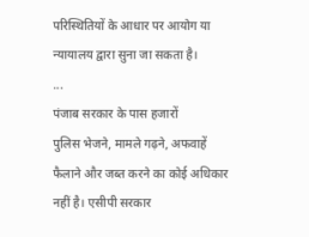परिस्थितियों के आधार पर आयोग या
न्यायालय द्वारा सुना जा सकता है।
...
पंजाब सरकार के पास हजारों
पुलिस भेजने, मामले गढ़ने, अफवाहें
फैलाने और जब्त करने का कोई अधिकार
नहीं है। एसीपी सरकार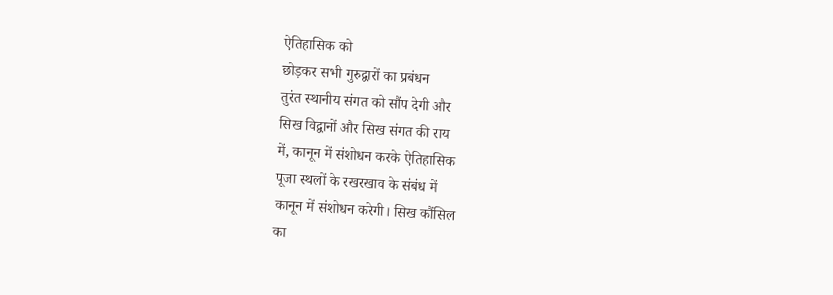ऐतिहासिक को
छोड़कर सभी गुरुद्वारों का प्रबंधन
तुरंत स्थानीय संगत को सौंप देगी और
सिख विद्वानों और सिख संगत की राय
में, कानून में संशोधन करके ऐतिहासिक
पूजा स्थलों के रखरखाव के संबंध में
कानून में संशोधन करेगी। सिख कौंसिल
का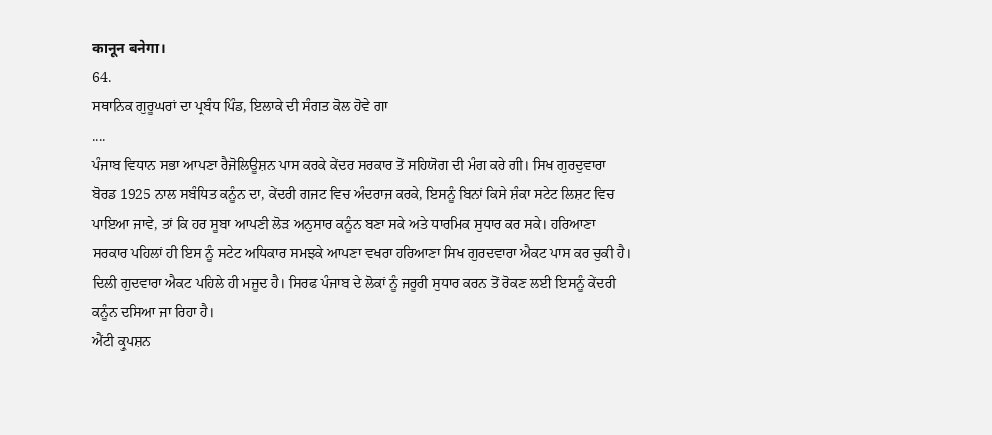कानून बनेगा।
64.
ਸਥਾਨਿਕ ਗੁਰੂਘਰਾਂ ਦਾ ਪ੍ਰਬੰਧ ਪਿੰਡ, ਇਲਾਕੇ ਦੀ ਸੰਗਤ ਕੋਲ ਹੋਵੇ ਗਾ
....
ਪੰਜਾਬ ਵਿਧਾਨ ਸਭਾ ਆਪਣਾ ਰੈਜੋਲਿਊਸ਼ਨ ਪਾਸ ਕਰਕੇ ਕੇਂਦਰ ਸਰਕਾਰ ਤੋਂ ਸਹਿਯੋਗ ਦੀ ਮੰਗ ਕਰੇ ਗੀ। ਸਿਖ ਗੁਰਦੁਵਾਰਾ ਬੋਰਡ 1925 ਨਾਲ ਸਬੰਧਿਤ ਕਨੂੰਨ ਦਾ, ਕੇਂਦਰੀ ਗਜਟ ਵਿਚ ਅੰਦਰਾਜ ਕਰਕੇ, ਇਸਨੂੰ ਬਿਨਾਂ ਕਿਸੇ ਸ਼ੰਕਾ ਸਟੇਟ ਲਿਸ਼ਟ ਵਿਚ ਪਾਇਆ ਜਾਵੇ, ਤਾਂ ਕਿ ਹਰ ਸੂਬਾ ਆਪਣੀ ਲੋੜ ਅਨੁਸਾਰ ਕਨੂੰਨ ਬਣਾ ਸਕੇ ਅਤੇ ਧਾਰਮਿਕ ਸੁਧਾਰ ਕਰ ਸਕੇ। ਹਰਿਆਣਾ ਸਰਕਾਰ ਪਹਿਲਾਂ ਹੀ ਇਸ ਨੂੰ ਸਟੇਟ ਅਧਿਕਾਰ ਸਮਝਕੇ ਆਪਣਾ ਵਖਰਾ ਹਰਿਆਣਾ ਸਿਖ ਗੁਰਦਵਾਰਾ ਐਕਟ ਪਾਸ ਕਰ ਚੁਕੀ ਹੈ। ਦਿਲੀ ਗੁਦਵਾਰਾ ਐਕਟ ਪਹਿਲੇ ਹੀ ਮਜੂਦ ਹੈ। ਸਿਰਫ ਪੰਜਾਬ ਦੇ ਲੋਕਾਂ ਨੂੰ ਜਰੂਰੀ ਸੁਧਾਰ ਕਰਨ ਤੋਂ ਰੋਕਣ ਲਈ ਇਸਨੂੰ ਕੇਂਦਰੀ ਕਨੂੰਨ ਦਸਿਆ ਜਾ ਰਿਹਾ ਹੈ।
ਐਂਟੀ ਕ੍ਰੁਪਸ਼ਨ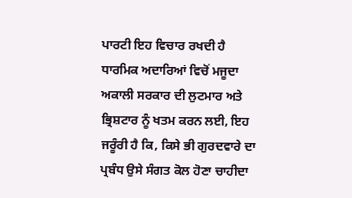ਪਾਰਟੀ ਇਹ ਵਿਚਾਰ ਰਖਦੀ ਹੈ ਧਾਰਮਿਕ ਅਦਾਰਿਆਂ ਵਿਚੋਂ ਮਜੂਦਾ ਅਕਾਲੀ ਸਰਕਾਰ ਦੀ ਲੁਟਮਾਰ ਅਤੇ ਭ੍ਰਿਸ਼ਟਾਰ ਨੂੰ ਖਤਮ ਕਰਨ ਲਈ, ਇਹ ਜਰੂੰਰੀ ਹੈ ਕਿ, ਕਿਸੇ ਭੀ ਗੁਰਦਵਾਰੇ ਦਾ ਪ੍ਰਬੰਧ ਉਸੇ ਸੰਗਤ ਕੋਲ ਹੋਣਾ ਚਾਹੀਦਾ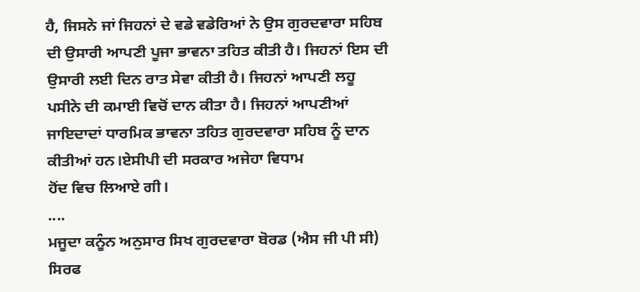ਹੈ, ਜਿਸਨੇ ਜਾਂ ਜਿਹਨਾਂ ਦੇ ਵਡੇ ਵਡੇਰਿਆਂ ਨੇ ਉਸ ਗੁਰਦਵਾਰਾ ਸਹਿਬ ਦੀ ਉਸਾਰੀ ਆਪਣੀ ਪੂਜਾ ਭਾਵਨਾ ਤਹਿਤ ਕੀਤੀ ਹੈ। ਜਿਹਨਾਂ ਇਸ ਦੀ ਉਸਾਰੀ ਲਈ ਦਿਨ ਰਾਤ ਸੇਵਾ ਕੀਤੀ ਹੈ। ਜਿਹਨਾਂ ਆਪਣੀ ਲਹੂ ਪਸੀਨੇ ਦੀ ਕਮਾਈ ਵਿਚੋਂ ਦਾਨ ਕੀਤਾ ਹੈ। ਜਿਹਨਾਂ ਆਪਣੀਆਂ ਜਾਇਦਾਦਾਂ ਧਾਰਮਿਕ ਭਾਵਨਾ ਤਹਿਤ ਗੁਰਦਵਾਰਾ ਸਹਿਬ ਨੂੰ ਦਾਨ ਕੀਤੀਆਂ ਹਨ।ਏਸੀਪੀ ਦੀ ਸਰਕਾਰ ਅਜੇਹਾ ਵਿਧਾਮ
ਹੋਂਦ ਵਿਚ ਲਿਆਏ ਗੀ।
....
ਮਜੂਦਾ ਕਨੂੰਨ ਅਨੁਸਾਰ ਸਿਖ ਗੁਰਦਵਾਰਾ ਬੋਰਡ (ਐਸ ਜੀ ਪੀ ਸੀ) ਸਿਰਫ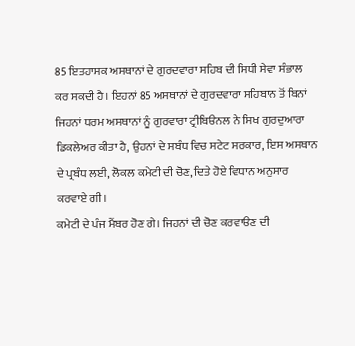85 ਇਤਹਾਸਕ ਅਸਥਾਨਾਂ ਦੇ ਗੁਰਦਵਾਰਾ ਸਹਿਬ ਦੀ ਸਿਧੀ ਸੇਵਾ ਸੰਭਾਲ ਕਰ ਸਕਦੀ ਹੈ। ਇਹਨਾਂ 85 ਅਸਥਾਨਾਂ ਦੇ ਗੁਰਦਵਾਰਾ ਸਹਿਬਾਨ ਤੋਂ ਬਿਨਾਂ ਜਿਹਨਾਂ ਧਰਮ ਅਸਥਾਨਾਂ ਨੂੰ ਗੁਰਵਾਰਾ ਟ੍ਰੀਬਿੳਨਲ ਨੇ ਸਿਖ ਗੁਰਦੁਆਰਾ ਡਿਕਲੇਅਰ ਕੀਤਾ ਹੈ, ਉਹਨਾਂ ਦੇ ਸਬੰਧ ਵਿਚ ਸਟੇਟ ਸਰਕਾਰ, ਇਸ ਅਸਥਾਨ ਦੇ ਪ੍ਰਬੰਧ ਲਈ, ਲੋਕਲ ਕਮੇਟੀ ਦੀ ਚੋਣ, ਦਿਤੇ ਹੋਏ ਵਿਧਾਨ ਅਨੁਸਾਰ ਕਰਵਾਏ ਗੀ।
ਕਮੇਟੀ ਦੇ ਪੰਜ ਮੈਂਬਰ ਹੋਣ ਗੇ। ਜਿਹਨਾਂ ਦੀ ਚੋਣ ਕਰਵਾੳਣ ਦੀ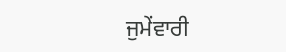ਜੁਮੇਂਵਾਰੀ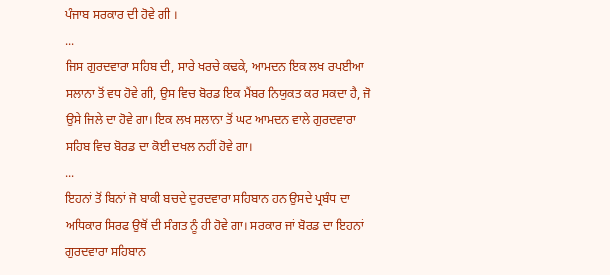ਪੰਜਾਬ ਸਰਕਾਰ ਦੀ ਹੋਵੇ ਗੀ ।
...
ਜਿਸ ਗੁਰਦਵਾਰਾ ਸਹਿਬ ਦੀ, ਸਾਰੇ ਖਰਚੇ ਕਢਕੇ, ਆਮਦਨ ਇਕ ਲਖ ਰਪਈਆ ਸਲਾਨਾ ਤੋਂ ਵਧ ਹੋਵੇ ਗੀ, ਉਸ ਵਿਚ ਬੋਰਡ ਇਕ ਮੈਂਬਰ ਨਿਯੁਕਤ ਕਰ ਸਕਦਾ ਹੈ, ਜੋ ਉਸੇ ਜਿਲੇ ਦਾ ਹੋਵੇ ਗਾ। ਇਕ ਲਖ ਸਲਾਨਾ ਤੋਂ ਘਟ ਆਮਦਨ ਵਾਲੇ ਗੁਰਦਵਾਰਾ ਸਹਿਬ ਵਿਚ ਬੋਰਡ ਦਾ ਕੋਈ ਦਖਲ ਨਹੀਂ ਹੋਵੇ ਗਾ।
...
ਇਹਨਾਂ ਤੋਂ ਬਿਨਾਂ ਜੋ ਬਾਕੀ ਬਚਦੇ ਦੁਰਦਵਾਰਾ ਸਹਿਬਾਨ ਹਨ ਉਸਦੇ ਪ੍ਰਬੰਧ ਦਾ ਅਧਿਕਾਰ ਸਿਰਫ ਉਥੋਂ ਦੀ ਸੰਗਤ ਨੂੰ ਹੀ ਹੋਵੇ ਗਾ। ਸਰਕਾਰ ਜਾਂ ਬੋਰਡ ਦਾ ਇਹਨਾਂ ਗੁਰਦਵਾਰਾ ਸਹਿਬਾਨ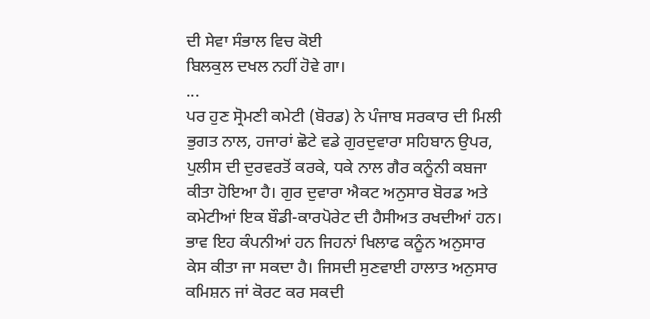ਦੀ ਸੇਵਾ ਸੰਭਾਲ ਵਿਚ ਕੋਈ
ਬਿਲਕੁਲ ਦਖਲ ਨਹੀਂ ਹੋਵੇ ਗਾ।
...
ਪਰ ਹੁਣ ਸ੍ਰੋਮਣੀ ਕਮੇਟੀ (ਬੋਰਡ) ਨੇ ਪੰਜਾਬ ਸਰਕਾਰ ਦੀ ਮਿਲੀ ਭੁਗਤ ਨਾਲ, ਹਜਾਰਾਂ ਛੋਟੇ ਵਡੇ ਗੁਰਦੁਵਾਰਾ ਸਹਿਬਾਨ ਉਪਰ, ਪੁਲੀਸ ਦੀ ਦੁਰਵਰਤੋਂ ਕਰਕੇ, ਧਕੇ ਨਾਲ ਗੈਰ ਕਨੂੰਨੀ ਕਬਜਾ ਕੀਤਾ ਹੋਇਆ ਹੈ। ਗੁਰ ਦੁਵਾਰਾ ਐਕਟ ਅਨੁਸਾਰ ਬੋਰਡ ਅਤੇ ਕਮੇਟੀਆਂ ਇਕ ਬੌਡੀ-ਕਾਰਪੋਰੇਟ ਦੀ ਹੈਸੀਅਤ ਰਖਦੀਆਂ ਹਨ। ਭਾਵ ਇਹ ਕੰਪਨੀਆਂ ਹਨ ਜਿਹਨਾਂ ਖਿਲਾਫ ਕਨੂੰਨ ਅਨੁਸਾਰ ਕੇਸ ਕੀਤਾ ਜਾ ਸਕਦਾ ਹੈ। ਜਿਸਦੀ ਸੁਣਵਾਈ ਹਾਲਾਤ ਅਨੁਸਾਰ ਕਮਿਸ਼ਨ ਜਾਂ ਕੋਰਟ ਕਰ ਸਕਦੀ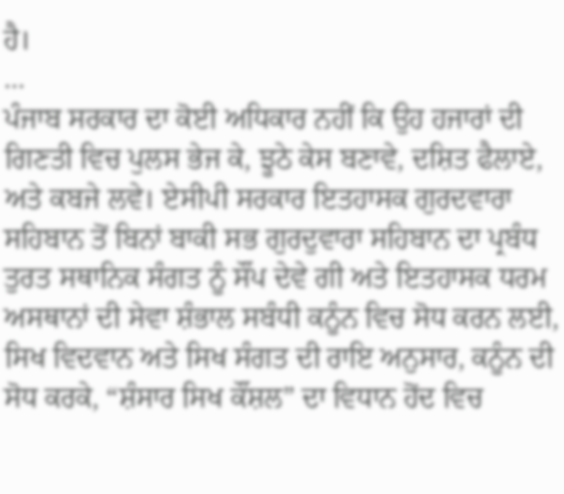ਹੈ।
...
ਪੰਜਾਬ ਸਰਕਾਰ ਦਾ ਕੋਈ ਅਧਿਕਾਰ ਨਹੀਂ ਕਿ ਉਹ ਹਜਾਰਾਂ ਦੀ ਗਿਣਤੀ ਵਿਚ ਪੁਲਸ ਭੇਜ ਕੇ, ਝੂਠੇ ਕੇਸ ਬਣਾਵੇ, ਦਸ਼ਿਤ ਫੈਲਾਏ, ਅਤੇ ਕਬਜੇ ਲਵੇ। ਏਸੀਪੀ ਸਰਕਾਰ ਇਤਹਾਸਕ ਗੁਰਦਵਾਰਾ ਸਹਿਬਾਨ ਤੋਂ ਬਿਨਾਂ ਬਾਕੀ ਸਭ ਗੁਰਦੁਵਾਰਾ ਸਹਿਬਾਨ ਦਾ ਪ੍ਰਬੰਧ ਤੁਰਤ ਸਥਾਨਿਕ ਸੰਗਤ ਨੂੰ ਸੌਂਪ ਦੇਵੇ ਗੀ ਅਤੇ ਇਤਹਾਸਕ ਧਰਮ ਅਸਥਾਨਾਂ ਦੀ ਸੇਵਾ ਸ਼ੰਭਾਲ ਸਬੰਧੀ ਕਨੂੰਨ ਵਿਚ ਸੋਧ ਕਰਨ ਲਈ, ਸਿਖ ਵਿਦਵਾਨ ਅਤੇ ਸਿਖ ਸੰਗਤ ਦੀ ਰਾਇ ਅਨੁਸਾਰ, ਕਨੂੰਨ ਦੀ ਸੋਧ ਕਰਕੇ, “ਸ਼ੰਸਾਰ ਸਿਖ ਕੌਂਸ਼ਲ” ਦਾ ਵਿਧਾਨ ਹੋਂਦ ਵਿਚ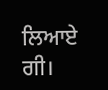ਲਿਆਏ
ਗੀ।